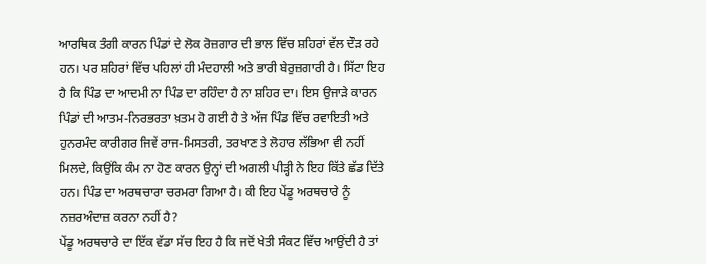ਆਰਥਿਕ ਤੰਗੀ ਕਾਰਨ ਪਿੰਡਾਂ ਦੇ ਲੋਕ ਰੋਜ਼ਗਾਰ ਦੀ ਭਾਲ ਵਿੱਚ ਸ਼ਹਿਰਾਂ ਵੱਲ ਦੌੜ ਰਹੇ ਹਨ। ਪਰ ਸ਼ਹਿਰਾਂ ਵਿੱਚ ਪਹਿਲਾਂ ਹੀ ਮੰਦਹਾਲੀ ਅਤੇ ਭਾਰੀ ਬੇਰੁਜ਼ਗਾਰੀ ਹੈ। ਸਿੱਟਾ ਇਹ ਹੈ ਕਿ ਪਿੰਡ ਦਾ ਆਦਮੀ ਨਾ ਪਿੰਡ ਦਾ ਰਹਿੰਦਾ ਹੈ ਨਾ ਸ਼ਹਿਰ ਦਾ। ਇਸ ਉਜਾੜੇ ਕਾਰਨ ਪਿੰਡਾਂ ਦੀ ਆਤਮ-ਨਿਰਭਰਤਾ ਖ਼ਤਮ ਹੋ ਗਈ ਹੈ ਤੇ ਅੱਜ ਪਿੰਡ ਵਿੱਚ ਰਵਾਇਤੀ ਅਤੇ ਹੁਨਰਮੰਦ ਕਾਰੀਗਰ ਜਿਵੇਂ ਰਾਜ-ਮਿਸਤਰੀ, ਤਰਖਾਣ ਤੇ ਲੋਹਾਰ ਲੱਭਿਆ ਵੀ ਨਹੀਂ ਮਿਲਦੇ, ਕਿਉਂਕਿ ਕੰਮ ਨਾ ਹੋਣ ਕਾਰਨ ਉਨ੍ਹਾਂ ਦੀ ਅਗਲੀ ਪੀੜ੍ਹੀ ਨੇ ਇਹ ਕਿੱਤੇ ਛੱਡ ਦਿੱਤੇ ਹਨ। ਪਿੰਡ ਦਾ ਅਰਥਚਾਰਾ ਚਰਮਰਾ ਗਿਆ ਹੈ। ਕੀ ਇਹ ਪੇਂਡੂ ਅਰਥਚਾਰੇ ਨੂੰ ਨਜ਼ਰਅੰਦਾਜ਼ ਕਰਨਾ ਨਹੀਂ ਹੈ?
ਪੇਂਡੂ ਅਰਥਚਾਰੇ ਦਾ ਇੱਕ ਵੱਡਾ ਸੱਚ ਇਹ ਹੈ ਕਿ ਜਦੋਂ ਖੇਤੀ ਸੰਕਟ ਵਿੱਚ ਆਉਂਦੀ ਹੈ ਤਾਂ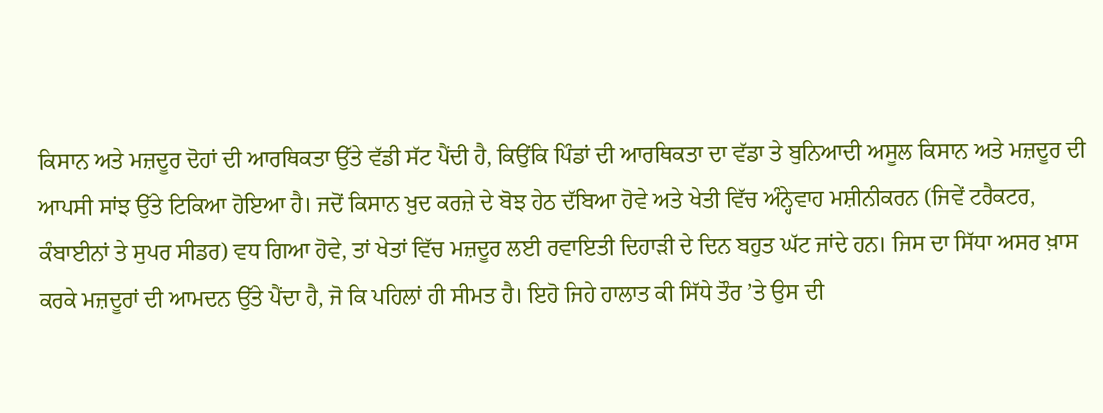ਕਿਸਾਨ ਅਤੇ ਮਜ਼ਦੂਰ ਦੋਹਾਂ ਦੀ ਆਰਥਿਕਤਾ ਉੱਤੇ ਵੱਡੀ ਸੱਟ ਪੈਂਦੀ ਹੈ, ਕਿਉਂਕਿ ਪਿੰਡਾਂ ਦੀ ਆਰਥਿਕਤਾ ਦਾ ਵੱਡਾ ਤੇ ਬੁਨਿਆਦੀ ਅਸੂਲ ਕਿਸਾਨ ਅਤੇ ਮਜ਼ਦੂਰ ਦੀ ਆਪਸੀ ਸਾਂਝ ਉੱਤੇ ਟਿਕਿਆ ਹੋਇਆ ਹੈ। ਜਦੋਂ ਕਿਸਾਨ ਖ਼ੁਦ ਕਰਜ਼ੇ ਦੇ ਬੋਝ ਹੇਠ ਦੱਬਿਆ ਹੋਵੇ ਅਤੇ ਖੇਤੀ ਵਿੱਚ ਅੰਨ੍ਹੇਵਾਹ ਮਸ਼ੀਨੀਕਰਨ (ਜਿਵੇਂ ਟਰੈਕਟਰ, ਕੰਬਾਈਨਾਂ ਤੇ ਸੁਪਰ ਸੀਡਰ) ਵਧ ਗਿਆ ਹੋਵੇ, ਤਾਂ ਖੇਤਾਂ ਵਿੱਚ ਮਜ਼ਦੂਰ ਲਈ ਰਵਾਇਤੀ ਦਿਹਾੜੀ ਦੇ ਦਿਨ ਬਹੁਤ ਘੱਟ ਜਾਂਦੇ ਹਨ। ਜਿਸ ਦਾ ਸਿੱਧਾ ਅਸਰ ਖ਼ਾਸ ਕਰਕੇ ਮਜ਼ਦੂਰਾਂ ਦੀ ਆਮਦਨ ਉੱਤੇ ਪੈਂਦਾ ਹੈ, ਜੋ ਕਿ ਪਹਿਲਾਂ ਹੀ ਸੀਮਤ ਹੈ। ਇਹੋ ਜਿਹੇ ਹਾਲਾਤ ਕੀ ਸਿੱਧੇ ਤੌਰ ’ਤੇ ਉਸ ਦੀ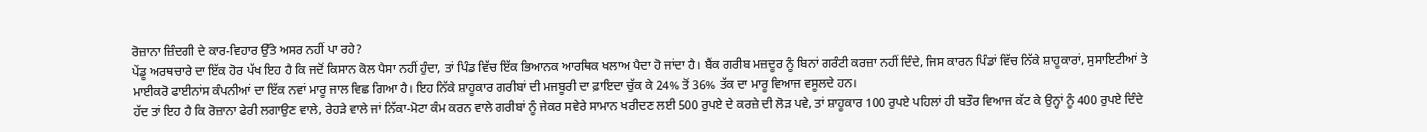ਰੋਜ਼ਾਨਾ ਜ਼ਿੰਦਗੀ ਦੇ ਕਾਰ-ਵਿਹਾਰ ਉੱਤੇ ਅਸਰ ਨਹੀਂ ਪਾ ਰਹੇ?
ਪੇਂਡੂ ਅਰਥਚਾਰੇ ਦਾ ਇੱਕ ਹੋਰ ਪੱਖ ਇਹ ਹੈ ਕਿ ਜਦੋਂ ਕਿਸਾਨ ਕੋਲ ਪੈਸਾ ਨਹੀਂ ਹੁੰਦਾ, ਤਾਂ ਪਿੰਡ ਵਿੱਚ ਇੱਕ ਭਿਆਨਕ ਆਰਥਿਕ ਖਲਾਅ ਪੈਦਾ ਹੋ ਜਾਂਦਾ ਹੈ। ਬੈਂਕ ਗਰੀਬ ਮਜ਼ਦੂਰ ਨੂੰ ਬਿਨਾਂ ਗਰੰਟੀ ਕਰਜ਼ਾ ਨਹੀਂ ਦਿੰਦੇ, ਜਿਸ ਕਾਰਨ ਪਿੰਡਾਂ ਵਿੱਚ ਨਿੱਕੇ ਸ਼ਾਹੂਕਾਰਾਂ, ਸੁਸਾਇਟੀਆਂ ਤੇ ਮਾਈਕਰੋ ਫਾਈਨਾਂਸ ਕੰਪਨੀਆਂ ਦਾ ਇੱਕ ਨਵਾਂ ਮਾਰੂ ਜਾਲ ਵਿਛ ਗਿਆ ਹੈ। ਇਹ ਨਿੱਕੇ ਸ਼ਾਹੂਕਾਰ ਗਰੀਬਾਂ ਦੀ ਮਜਬੂਰੀ ਦਾ ਫ਼ਾਇਦਾ ਚੁੱਕ ਕੇ 24% ਤੋਂ 36% ਤੱਕ ਦਾ ਮਾਰੂ ਵਿਆਜ ਵਸੂਲਦੇ ਹਨ।
ਹੱਦ ਤਾਂ ਇਹ ਹੈ ਕਿ ਰੋਜ਼ਾਨਾ ਫੇਰੀ ਲਗਾਉਣ ਵਾਲੇ, ਰੇਹੜੇ ਵਾਲੇ ਜਾਂ ਨਿੱਕਾ-ਮੋਟਾ ਕੰਮ ਕਰਨ ਵਾਲੇ ਗਰੀਬਾਂ ਨੂੰ ਜੇਕਰ ਸਵੇਰੇ ਸਾਮਾਨ ਖਰੀਦਣ ਲਈ 500 ਰੁਪਏ ਦੇ ਕਰਜ਼ੇ ਦੀ ਲੋੜ ਪਵੇ, ਤਾਂ ਸ਼ਾਹੂਕਾਰ 100 ਰੁਪਏ ਪਹਿਲਾਂ ਹੀ ਬਤੌਰ ਵਿਆਜ ਕੱਟ ਕੇ ਉਨ੍ਹਾਂ ਨੂੰ 400 ਰੁਪਏ ਦਿੰਦੇ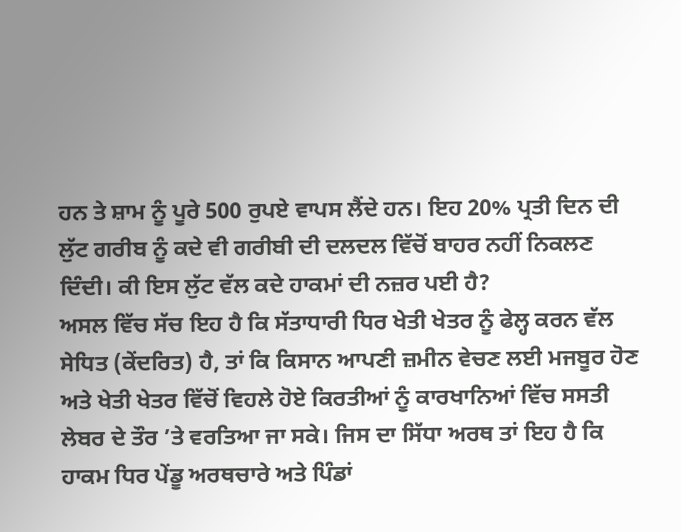ਹਨ ਤੇ ਸ਼ਾਮ ਨੂੰ ਪੂਰੇ 500 ਰੁਪਏ ਵਾਪਸ ਲੈਂਦੇ ਹਨ। ਇਹ 20% ਪ੍ਰਤੀ ਦਿਨ ਦੀ ਲੁੱਟ ਗਰੀਬ ਨੂੰ ਕਦੇ ਵੀ ਗਰੀਬੀ ਦੀ ਦਲਦਲ ਵਿੱਚੋਂ ਬਾਹਰ ਨਹੀਂ ਨਿਕਲਣ ਦਿੰਦੀ। ਕੀ ਇਸ ਲੁੱਟ ਵੱਲ ਕਦੇ ਹਾਕਮਾਂ ਦੀ ਨਜ਼ਰ ਪਈ ਹੈ?
ਅਸਲ ਵਿੱਚ ਸੱਚ ਇਹ ਹੈ ਕਿ ਸੱਤਾਧਾਰੀ ਧਿਰ ਖੇਤੀ ਖੇਤਰ ਨੂੰ ਫੇਲ੍ਹ ਕਰਨ ਵੱਲ ਸੇਧਿਤ (ਕੇਂਦਰਿਤ) ਹੈ, ਤਾਂ ਕਿ ਕਿਸਾਨ ਆਪਣੀ ਜ਼ਮੀਨ ਵੇਚਣ ਲਈ ਮਜਬੂਰ ਹੋਣ ਅਤੇ ਖੇਤੀ ਖੇਤਰ ਵਿੱਚੋਂ ਵਿਹਲੇ ਹੋਏ ਕਿਰਤੀਆਂ ਨੂੰ ਕਾਰਖਾਨਿਆਂ ਵਿੱਚ ਸਸਤੀ ਲੇਬਰ ਦੇ ਤੌਰ ’ਤੇ ਵਰਤਿਆ ਜਾ ਸਕੇ। ਜਿਸ ਦਾ ਸਿੱਧਾ ਅਰਥ ਤਾਂ ਇਹ ਹੈ ਕਿ ਹਾਕਮ ਧਿਰ ਪੇਂਡੂ ਅਰਥਚਾਰੇ ਅਤੇ ਪਿੰਡਾਂ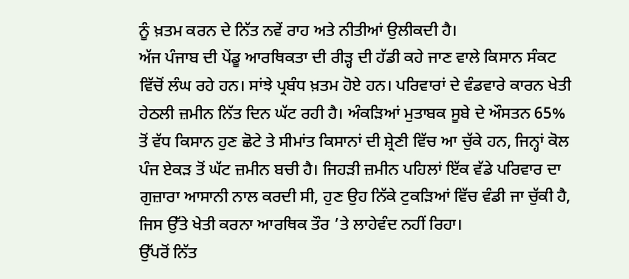ਨੂੰ ਖ਼ਤਮ ਕਰਨ ਦੇ ਨਿੱਤ ਨਵੇਂ ਰਾਹ ਅਤੇ ਨੀਤੀਆਂ ਉਲੀਕਦੀ ਹੈ।
ਅੱਜ ਪੰਜਾਬ ਦੀ ਪੇਂਡੂ ਆਰਥਿਕਤਾ ਦੀ ਰੀੜ੍ਹ ਦੀ ਹੱਡੀ ਕਹੇ ਜਾਣ ਵਾਲੇ ਕਿਸਾਨ ਸੰਕਟ ਵਿੱਚੋਂ ਲੰਘ ਰਹੇ ਹਨ। ਸਾਂਝੇ ਪ੍ਰਬੰਧ ਖ਼ਤਮ ਹੋਏ ਹਨ। ਪਰਿਵਾਰਾਂ ਦੇ ਵੰਡਵਾਰੇ ਕਾਰਨ ਖੇਤੀ ਹੇਠਲੀ ਜ਼ਮੀਨ ਨਿੱਤ ਦਿਨ ਘੱਟ ਰਹੀ ਹੈ। ਅੰਕੜਿਆਂ ਮੁਤਾਬਕ ਸੂਬੇ ਦੇ ਔਸਤਨ 65% ਤੋਂ ਵੱਧ ਕਿਸਾਨ ਹੁਣ ਛੋਟੇ ਤੇ ਸੀਮਾਂਤ ਕਿਸਾਨਾਂ ਦੀ ਸ਼੍ਰੇਣੀ ਵਿੱਚ ਆ ਚੁੱਕੇ ਹਨ, ਜਿਨ੍ਹਾਂ ਕੋਲ ਪੰਜ ਏਕੜ ਤੋਂ ਘੱਟ ਜ਼ਮੀਨ ਬਚੀ ਹੈ। ਜਿਹੜੀ ਜ਼ਮੀਨ ਪਹਿਲਾਂ ਇੱਕ ਵੱਡੇ ਪਰਿਵਾਰ ਦਾ ਗੁਜ਼ਾਰਾ ਆਸਾਨੀ ਨਾਲ ਕਰਦੀ ਸੀ, ਹੁਣ ਉਹ ਨਿੱਕੇ ਟੁਕੜਿਆਂ ਵਿੱਚ ਵੰਡੀ ਜਾ ਚੁੱਕੀ ਹੈ, ਜਿਸ ਉੱਤੇ ਖੇਤੀ ਕਰਨਾ ਆਰਥਿਕ ਤੌਰ ’ਤੇ ਲਾਹੇਵੰਦ ਨਹੀਂ ਰਿਹਾ।
ਉੱਪਰੋਂ ਨਿੱਤ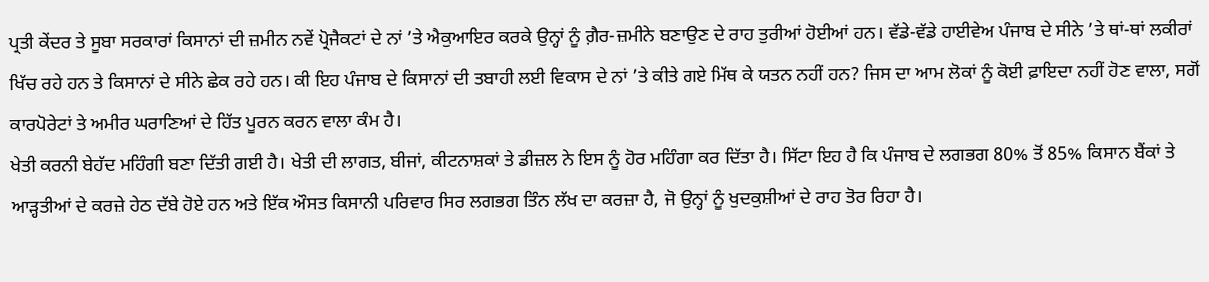ਪ੍ਰਤੀ ਕੇਂਦਰ ਤੇ ਸੂਬਾ ਸਰਕਾਰਾਂ ਕਿਸਾਨਾਂ ਦੀ ਜ਼ਮੀਨ ਨਵੇਂ ਪ੍ਰੋਜੈਕਟਾਂ ਦੇ ਨਾਂ ’ਤੇ ਐਕੁਆਇਰ ਕਰਕੇ ਉਨ੍ਹਾਂ ਨੂੰ ਗ਼ੈਰ-ਜ਼ਮੀਨੇ ਬਣਾਉਣ ਦੇ ਰਾਹ ਤੁਰੀਆਂ ਹੋਈਆਂ ਹਨ। ਵੱਡੇ-ਵੱਡੇ ਹਾਈਵੇਅ ਪੰਜਾਬ ਦੇ ਸੀਨੇ ’ਤੇ ਥਾਂ-ਥਾਂ ਲਕੀਰਾਂ ਖਿੱਚ ਰਹੇ ਹਨ ਤੇ ਕਿਸਾਨਾਂ ਦੇ ਸੀਨੇ ਛੇਕ ਰਹੇ ਹਨ। ਕੀ ਇਹ ਪੰਜਾਬ ਦੇ ਕਿਸਾਨਾਂ ਦੀ ਤਬਾਹੀ ਲਈ ਵਿਕਾਸ ਦੇ ਨਾਂ ’ਤੇ ਕੀਤੇ ਗਏ ਮਿੱਥ ਕੇ ਯਤਨ ਨਹੀਂ ਹਨ? ਜਿਸ ਦਾ ਆਮ ਲੋਕਾਂ ਨੂੰ ਕੋਈ ਫ਼ਾਇਦਾ ਨਹੀਂ ਹੋਣ ਵਾਲਾ, ਸਗੋਂ ਕਾਰਪੋਰੇਟਾਂ ਤੇ ਅਮੀਰ ਘਰਾਣਿਆਂ ਦੇ ਹਿੱਤ ਪੂਰਨ ਕਰਨ ਵਾਲਾ ਕੰਮ ਹੈ।
ਖੇਤੀ ਕਰਨੀ ਬੇਹੱਦ ਮਹਿੰਗੀ ਬਣਾ ਦਿੱਤੀ ਗਈ ਹੈ। ਖੇਤੀ ਦੀ ਲਾਗਤ, ਬੀਜਾਂ, ਕੀਟਨਾਸ਼ਕਾਂ ਤੇ ਡੀਜ਼ਲ ਨੇ ਇਸ ਨੂੰ ਹੋਰ ਮਹਿੰਗਾ ਕਰ ਦਿੱਤਾ ਹੈ। ਸਿੱਟਾ ਇਹ ਹੈ ਕਿ ਪੰਜਾਬ ਦੇ ਲਗਭਗ 80% ਤੋਂ 85% ਕਿਸਾਨ ਬੈਂਕਾਂ ਤੇ ਆੜ੍ਹਤੀਆਂ ਦੇ ਕਰਜ਼ੇ ਹੇਠ ਦੱਬੇ ਹੋਏ ਹਨ ਅਤੇ ਇੱਕ ਔਸਤ ਕਿਸਾਨੀ ਪਰਿਵਾਰ ਸਿਰ ਲਗਭਗ ਤਿੰਨ ਲੱਖ ਦਾ ਕਰਜ਼ਾ ਹੈ, ਜੋ ਉਨ੍ਹਾਂ ਨੂੰ ਖੁਦਕੁਸ਼ੀਆਂ ਦੇ ਰਾਹ ਤੋਰ ਰਿਹਾ ਹੈ।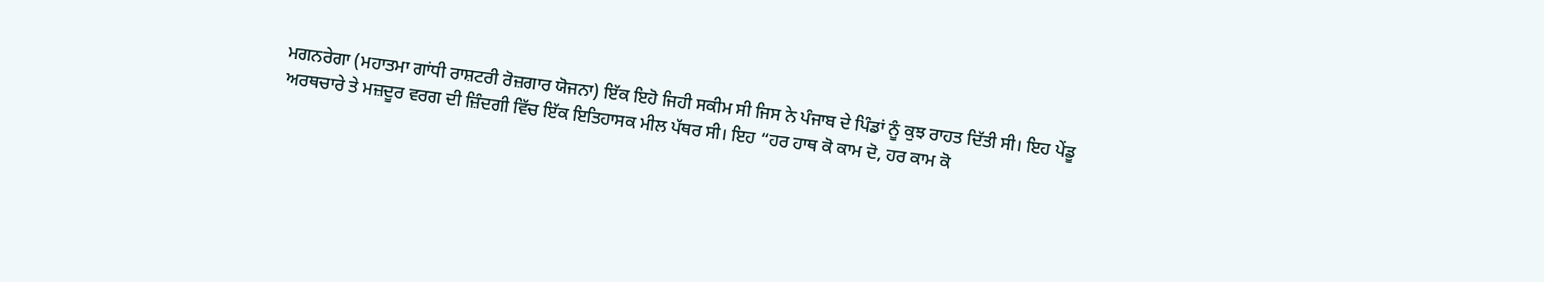ਮਗਨਰੇਗਾ (ਮਹਾਤਮਾ ਗਾਂਧੀ ਰਾਸ਼ਟਰੀ ਰੋਜ਼ਗਾਰ ਯੋਜਨਾ) ਇੱਕ ਇਹੋ ਜਿਹੀ ਸਕੀਮ ਸੀ ਜਿਸ ਨੇ ਪੰਜਾਬ ਦੇ ਪਿੰਡਾਂ ਨੂੰ ਕੁਝ ਰਾਹਤ ਦਿੱਤੀ ਸੀ। ਇਹ ਪੇਂਡੂ ਅਰਥਚਾਰੇ ਤੇ ਮਜ਼ਦੂਰ ਵਰਗ ਦੀ ਜ਼ਿੰਦਗੀ ਵਿੱਚ ਇੱਕ ਇਤਿਹਾਸਕ ਮੀਲ ਪੱਥਰ ਸੀ। ਇਹ “ਹਰ ਹਾਥ ਕੋ ਕਾਮ ਦੋ, ਹਰ ਕਾਮ ਕੋ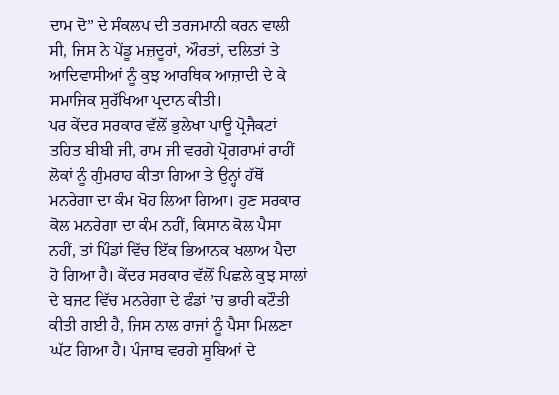ਦਾਮ ਦੋ” ਦੇ ਸੰਕਲਪ ਦੀ ਤਰਜਮਾਨੀ ਕਰਨ ਵਾਲੀ ਸੀ, ਜਿਸ ਨੇ ਪੇਂਡੂ ਮਜ਼ਦੂਰਾਂ, ਔਰਤਾਂ, ਦਲਿਤਾਂ ਤੇ ਆਦਿਵਾਸੀਆਂ ਨੂੰ ਕੁਝ ਆਰਥਿਕ ਆਜ਼ਾਦੀ ਦੇ ਕੇ ਸਮਾਜਿਕ ਸੁਰੱਖਿਆ ਪ੍ਰਦਾਨ ਕੀਤੀ।
ਪਰ ਕੇਂਦਰ ਸਰਕਾਰ ਵੱਲੋਂ ਭੁਲੇਖਾ ਪਾਊ ਪ੍ਰੋਜੈਕਟਾਂ ਤਹਿਤ ਬੀਬੀ ਜੀ, ਰਾਮ ਜੀ ਵਰਗੇ ਪ੍ਰੋਗਰਾਮਾਂ ਰਾਹੀਂ ਲੋਕਾਂ ਨੂੰ ਗੁੰਮਰਾਹ ਕੀਤਾ ਗਿਆ ਤੇ ਉਨ੍ਹਾਂ ਹੱਥੋਂ ਮਨਰੇਗਾ ਦਾ ਕੰਮ ਖੋਹ ਲਿਆ ਗਿਆ। ਹੁਣ ਸਰਕਾਰ ਕੋਲ ਮਨਰੇਗਾ ਦਾ ਕੰਮ ਨਹੀਂ, ਕਿਸਾਨ ਕੋਲ ਪੈਸਾ ਨਹੀਂ, ਤਾਂ ਪਿੰਡਾਂ ਵਿੱਚ ਇੱਕ ਭਿਆਨਕ ਖਲਾਅ ਪੈਦਾ ਹੋ ਗਿਆ ਹੈ। ਕੇਂਦਰ ਸਰਕਾਰ ਵੱਲੋਂ ਪਿਛਲੇ ਕੁਝ ਸਾਲਾਂ ਦੇ ਬਜਟ ਵਿੱਚ ਮਨਰੇਗਾ ਦੇ ਫੰਡਾਂ ’ਚ ਭਾਰੀ ਕਟੌਤੀ ਕੀਤੀ ਗਈ ਹੈ, ਜਿਸ ਨਾਲ ਰਾਜਾਂ ਨੂੰ ਪੈਸਾ ਮਿਲਣਾ ਘੱਟ ਗਿਆ ਹੈ। ਪੰਜਾਬ ਵਰਗੇ ਸੂਬਿਆਂ ਦੇ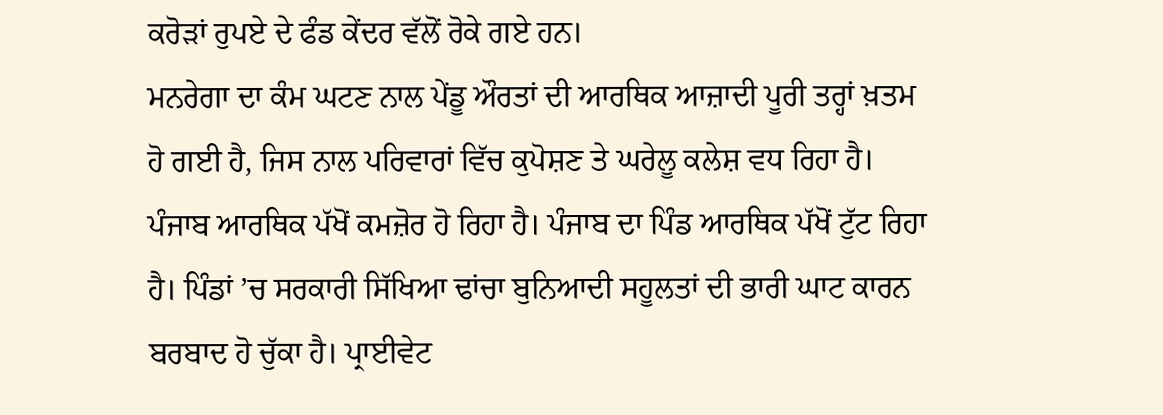ਕਰੋੜਾਂ ਰੁਪਏ ਦੇ ਫੰਡ ਕੇਂਦਰ ਵੱਲੋਂ ਰੋਕੇ ਗਏ ਹਨ।
ਮਨਰੇਗਾ ਦਾ ਕੰਮ ਘਟਣ ਨਾਲ ਪੇਂਡੂ ਔਰਤਾਂ ਦੀ ਆਰਥਿਕ ਆਜ਼ਾਦੀ ਪੂਰੀ ਤਰ੍ਹਾਂ ਖ਼ਤਮ ਹੋ ਗਈ ਹੈ, ਜਿਸ ਨਾਲ ਪਰਿਵਾਰਾਂ ਵਿੱਚ ਕੁਪੋਸ਼ਣ ਤੇ ਘਰੇਲੂ ਕਲੇਸ਼ ਵਧ ਰਿਹਾ ਹੈ। ਪੰਜਾਬ ਆਰਥਿਕ ਪੱਖੋਂ ਕਮਜ਼ੋਰ ਹੋ ਰਿਹਾ ਹੈ। ਪੰਜਾਬ ਦਾ ਪਿੰਡ ਆਰਥਿਕ ਪੱਖੋਂ ਟੁੱਟ ਰਿਹਾ ਹੈ। ਪਿੰਡਾਂ ’ਚ ਸਰਕਾਰੀ ਸਿੱਖਿਆ ਢਾਂਚਾ ਬੁਨਿਆਦੀ ਸਹੂਲਤਾਂ ਦੀ ਭਾਰੀ ਘਾਟ ਕਾਰਨ ਬਰਬਾਦ ਹੋ ਚੁੱਕਾ ਹੈ। ਪ੍ਰਾਈਵੇਟ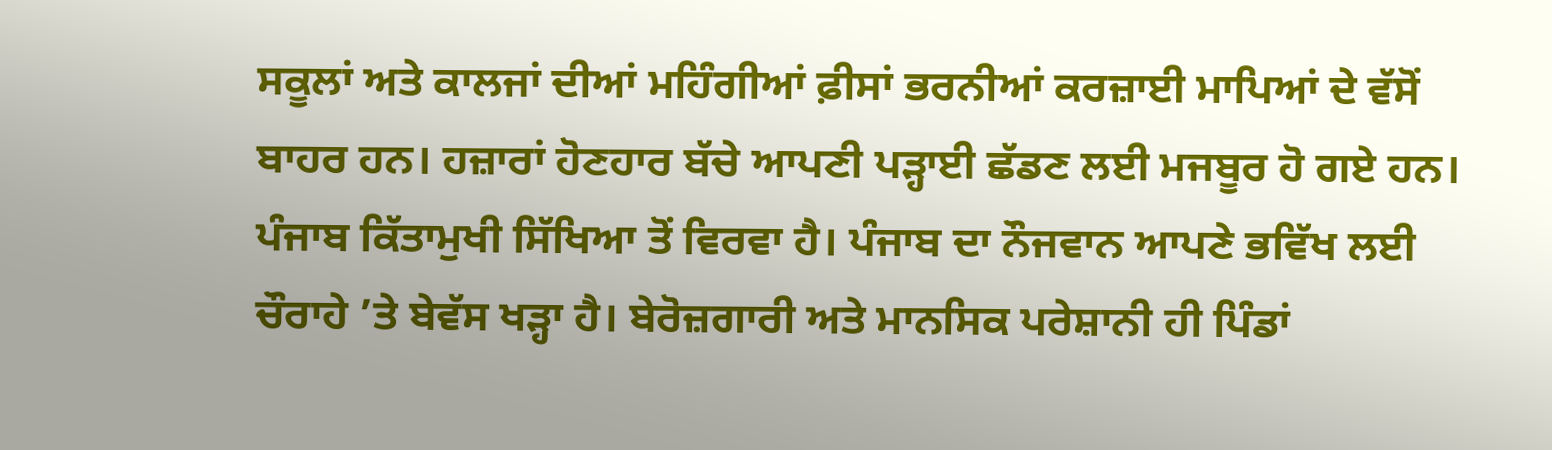ਸਕੂਲਾਂ ਅਤੇ ਕਾਲਜਾਂ ਦੀਆਂ ਮਹਿੰਗੀਆਂ ਫ਼ੀਸਾਂ ਭਰਨੀਆਂ ਕਰਜ਼ਾਈ ਮਾਪਿਆਂ ਦੇ ਵੱਸੋਂ ਬਾਹਰ ਹਨ। ਹਜ਼ਾਰਾਂ ਹੋਣਹਾਰ ਬੱਚੇ ਆਪਣੀ ਪੜ੍ਹਾਈ ਛੱਡਣ ਲਈ ਮਜਬੂਰ ਹੋ ਗਏ ਹਨ।
ਪੰਜਾਬ ਕਿੱਤਾਮੁਖੀ ਸਿੱਖਿਆ ਤੋਂ ਵਿਰਵਾ ਹੈ। ਪੰਜਾਬ ਦਾ ਨੌਜਵਾਨ ਆਪਣੇ ਭਵਿੱਖ ਲਈ ਚੌਰਾਹੇ ’ਤੇ ਬੇਵੱਸ ਖੜ੍ਹਾ ਹੈ। ਬੇਰੋਜ਼ਗਾਰੀ ਅਤੇ ਮਾਨਸਿਕ ਪਰੇਸ਼ਾਨੀ ਹੀ ਪਿੰਡਾਂ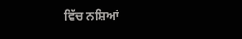ਵਿੱਚ ਨਸ਼ਿਆਂ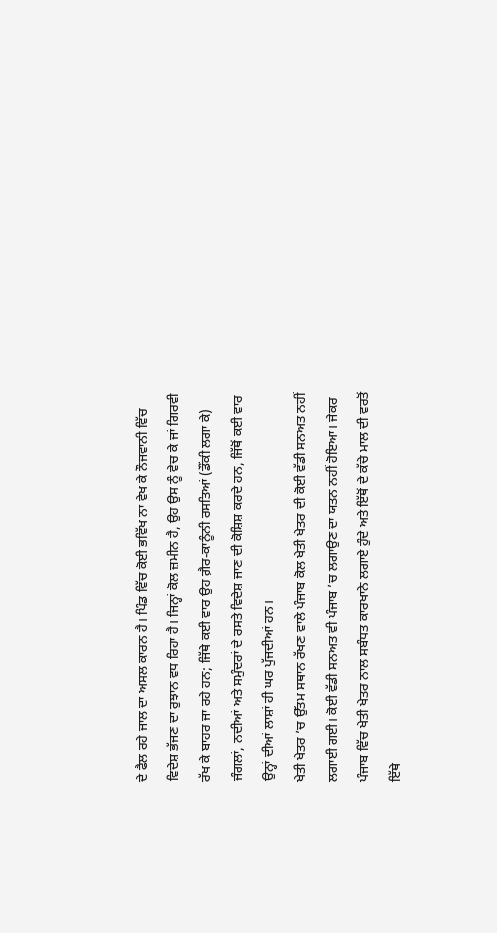ਦੇ ਫੈਲ ਰਹੇ ਜਾਲ ਦਾ ਅਸਲ ਕਾਰਨ ਹੈ। ਪਿੰਡ ਵਿੱਚ ਕੋਈ ਭਵਿੱਖ ਨਾ ਵੇਖ ਕੇ ਨੌਜਵਾਨੀ ਵਿੱਚ ਵਿਦੇਸ਼ ਭੱਜਣ ਦਾ ਰੁਝਾਨ ਵਧ ਰਿਹਾ ਹੈ। ਜਿਨ੍ਹਾਂ ਕੋਲ ਜ਼ਮੀਨ ਹੈ, ਉਹ ਉਸ ਨੂੰ ਵੇਚ ਕੇ ਜਾਂ ਗਿਰਵੀ ਰੱਖ ਕੇ ਬਾਹਰ ਜਾ ਰਹੇ ਹਨ; ਜਿੱਥੇ ਕਈ ਵਾਰ ਉਹ ਗ਼ੈਰ-ਕਾਨੂੰਨੀ ਰਸਤਿਆਂ (ਡੌਂਕੀ ਲਗਾ ਕੇ) ਜੰਗਲਾਂ, ਨਦੀਆਂ ਅਤੇ ਸਮੁੰਦਰਾਂ ਦੇ ਰਸਤੇ ਵਿਦੇਸ਼ ਜਾਣ ਦੀ ਕੋਸ਼ਿਸ਼ ਕਰਦੇ ਹਨ, ਜਿੱਥੋਂ ਕਈ ਵਾਰ ਉਨ੍ਹਾਂ ਦੀਆਂ ਲਾਸ਼ਾਂ ਹੀ ਘਰ ਪੁੱਜਦੀਆਂ ਹਨ।
ਖੇਤੀ ਖੇਤਰ ’ਚ ਉੱਤਮ ਸਥਾਨ ਰੱਖਣ ਵਾਲੇ ਪੰਜਾਬ ਕੋਲ ਖੇਤੀ ਖੇਤਰ ਦੀ ਕੋਈ ਵੱਡੀ ਸਨਅਤ ਨਹੀਂ ਲਗਾਈ ਗਈ। ਕੋਈ ਵੱਡੀ ਸਨਅਤ ਵੀ ਪੰਜਾਬ ’ਚ ਲਗਾਉਣ ਦਾ ਯਤਨ ਨਹੀਂ ਹੋਇਆ। ਜੇਕਰ ਪੰਜਾਬ ਵਿੱਚ ਖੇਤੀ ਖੇਤਰ ਨਾਲ ਸਬੰਧਤ ਕਾਰਖਾਨੇ ਲਗਾਏ ਹੁੰਦੇ ਅਤੇ ਇੱਥੋਂ ਦੇ ਕੱਚੇ ਮਾਲ ਦੀ ਵਰਤੋਂ ਇੱਥੇ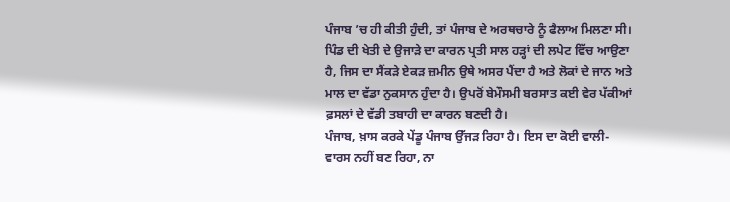ਪੰਜਾਬ ’ਚ ਹੀ ਕੀਤੀ ਹੁੰਦੀ, ਤਾਂ ਪੰਜਾਬ ਦੇ ਅਰਥਚਾਰੇ ਨੂੰ ਫੈਲਾਅ ਮਿਲਣਾ ਸੀ।
ਪਿੰਡ ਦੀ ਖੇਤੀ ਦੇ ਉਜਾੜੇ ਦਾ ਕਾਰਨ ਪ੍ਰਤੀ ਸਾਲ ਹੜ੍ਹਾਂ ਦੀ ਲਪੇਟ ਵਿੱਚ ਆਉਣਾ ਹੈ, ਜਿਸ ਦਾ ਸੈਂਕੜੇ ਏਕੜ ਜ਼ਮੀਨ ਉਥੇ ਅਸਰ ਪੈਂਦਾ ਹੈ ਅਤੇ ਲੋਕਾਂ ਦੇ ਜਾਨ ਅਤੇ ਮਾਲ ਦਾ ਵੱਡਾ ਨੁਕਸਾਨ ਹੁੰਦਾ ਹੈ। ਉਪਰੋਂ ਬੇਮੌਸਮੀ ਬਰਸਾਤ ਕਈ ਵੇਰ ਪੱਕੀਆਂ ਫ਼ਸਲਾਂ ਦੇ ਵੱਡੀ ਤਬਾਹੀ ਦਾ ਕਾਰਨ ਬਣਦੀ ਹੈ।
ਪੰਜਾਬ, ਖ਼ਾਸ ਕਰਕੇ ਪੇਂਡੂ ਪੰਜਾਬ ਉੱਜੜ ਰਿਹਾ ਹੈ। ਇਸ ਦਾ ਕੋਈ ਵਾਲੀ-ਵਾਰਸ ਨਹੀਂ ਬਣ ਰਿਹਾ, ਨਾ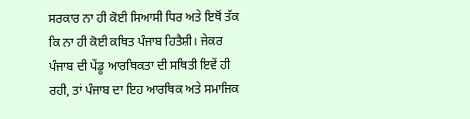ਸਰਕਾਰ ਨਾ ਹੀ ਕੋਈ ਸਿਆਸੀ ਧਿਰ ਅਤੇ ਇਥੋਂ ਤੱਕ ਕਿ ਨਾ ਹੀ ਕੋਈ ਕਥਿਤ ਪੰਜਾਬ ਹਿਤੈਸ਼ੀ। ਜੇਕਰ ਪੰਜਾਬ ਦੀ ਪੇਂਡੂ ਆਰਥਿਕਤਾ ਦੀ ਸਥਿਤੀ ਇਵੇਂ ਹੀ ਰਹੀ, ਤਾਂ ਪੰਜਾਬ ਦਾ ਇਹ ਆਰਥਿਕ ਅਤੇ ਸਮਾਜਿਕ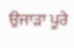ਉਜਾੜਾ ਪੂਰੇ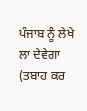ਪੰਜਾਬ ਨੂੰ ਲੇਖੇ ਲਾ ਦੇਵੇਗਾ (ਤਬਾਹ ਕਰ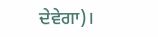ਦੇਵੇਗਾ)।